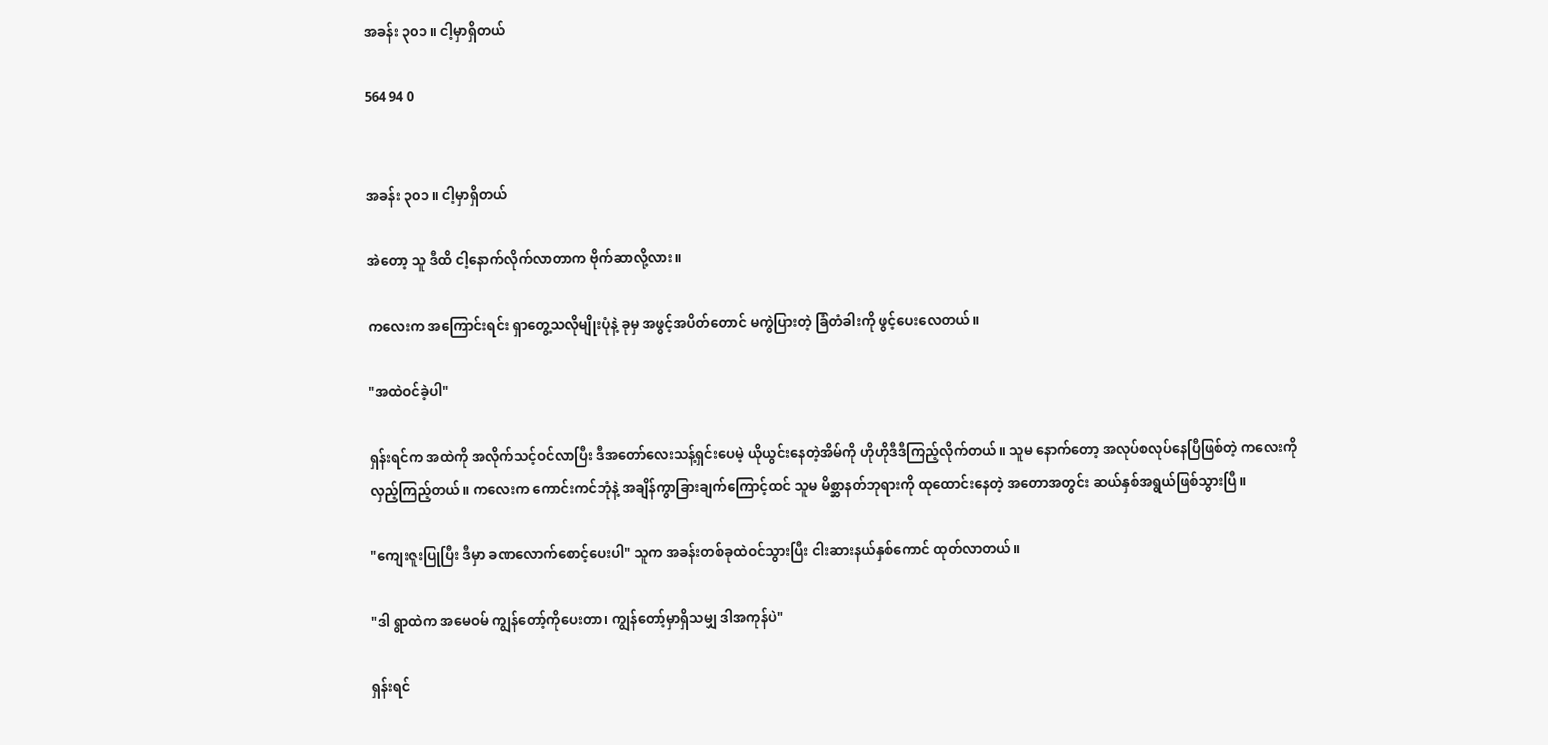အခန်း ၃၀၁ ။ ငါ့မှာရှိတယ်

564 94 0


အခန်း ၃၀၁ ။ ငါ့မှာရှိတယ်

အဲတော့ သူ ဒီထိ ငါ့နောက်လိုက်လာတာက ဗိုက်ဆာလို့လား။

ကလေးက အကြောင်းရင်း ရှာတွေ့သလိုမျိုးပုံနဲ့ ခုမှ အဖွင့်အပိတ်တောင် မကွဲပြားတဲ့ ခြံတံခါးကို ဖွင့်ပေးလေတယ်။

"အထဲဝင်ခဲ့ပါ"

ရှန်းရင်က အထဲကို အလိုက်သင့်ဝင်လာပြီး ဒီအတော်လေးသန့်ရှင်းပေမဲ့ ယိုယွင်းနေတဲ့အိမ်ကို ဟိုဟိုဒီဒီကြည့်လိုက်တယ်။ သူမ နောက်တော့ အလုပ်စလုပ်နေပြီဖြစ်တဲ့ ကလေးကို လှည့်ကြည့်တယ်။ ကလေးက ကောင်းကင်ဘုံနဲ့ အချိန်ကွာခြားချက်ကြောင့်ထင် သူမ မိစ္ဆာနတ်ဘုရားကို ထုထောင်းနေတဲ့ အတောအတွင်း ဆယ်နှစ်အရွယ်ဖြစ်သွားပြီ။

"ကျေးဇူးပြုပြီး ဒီမှာ ခဏလောက်စောင့်ပေးပါ" သူက အခန်းတစ်ခုထဲဝင်သွားပြီး ငါးဆားနယ်နှစ်ကောင် ထုတ်လာတယ်။

"ဒါ ရွာထဲက အမေဝမ် ကျွန်တော့်ကိုပေးတာ၊ ကျွန်တော့်မှာရှိသမျှ ဒါအကုန်ပဲ"

ရှန်းရင်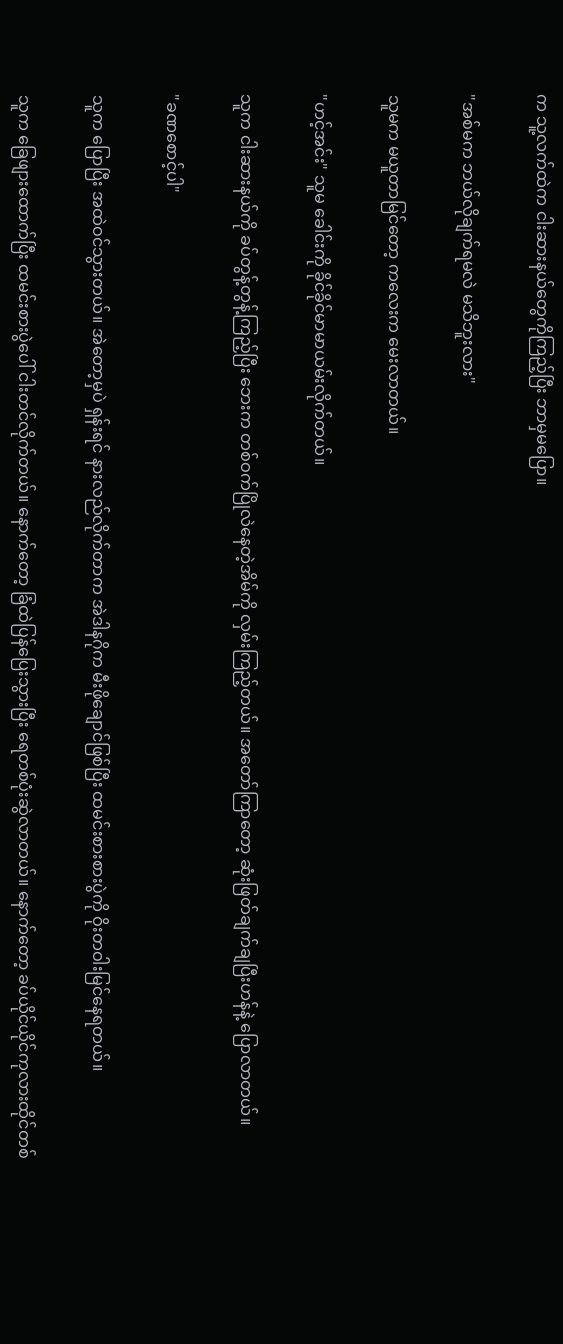က သူ့လက်ထဲက ငါးဆားနယ်တွေကိုကြည့်ပြီး ဘာမှမပြော။

"အစ်မက ဘယ်လိုချက်ရမလဲ မသိဘူးလား"

သူမက မယူတာမြင်တော့ ကလေးက မေးလာတယ်။

"ဟင့်အင်း" သူမ ခေါင်းကို ခိုင်ခိုင်မာမာယမ်းလိုက်တယ်။

သူက ငါးဆားနယ်ကို ခပ်တွန့်တွန့်ကြည့်ပြီး ဘေးက တစ်ဝက်ပြိုလဲနေတဲ့အိမ်ကို လှမ်းကြည့်တယ်။ အတော်ကြာတော့ ဆုံးဖြတ်ချက်ချပြီးဟန်နဲ့ ပြောလာတယ်။

"ခဏစောင့်ပါ"

သူက ပြောပြီး အထဲဝင်သွားတယ်။ အဲတော့မှပဲ ရှန်းရင် နားလည်လိုက်တာက အဲဒါနဂိုက မီးဖိုချောင်ဖြစ်ပြီး ထမင်းစားစားပွဲကို ဝိုးတဝါးမြင်နေရတယ်။

သူက ခြေဖျားထောက်ပြီး ထမင်းစားပွဲပေါ် ငါးတင်လိုက်တယ်။ နောက်တော့ ခြံထဲပြန်ပြေးသွားပြီး ရေတစ်ပုံးဆွဲလာတယ်။ နောက်တော့ ခပ်ယိုင်ယိုင်ကုလားထိုင်တစ်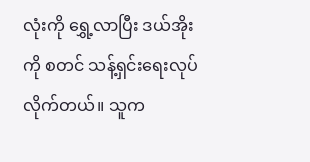လုံးကို ရွှေ့လာပြီး ဒယ်အိုးကို စတင် သန့်ရှင်းရေးလုပ်လိုက်တယ်။ သူက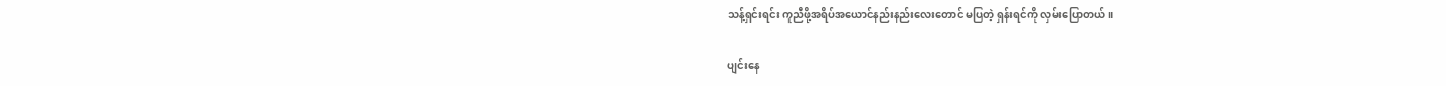သန့်ရှင်းရင်း ကူညီဖို့အရိပ်အယောင်နည်းနည်းလေးတောင် မပြတဲ့ ရှန်းရင်ကို လှမ်းပြောတယ်။

ပျင်းနေ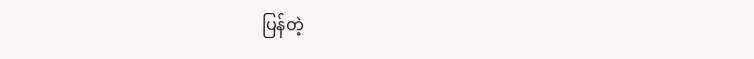ပြန်တဲ့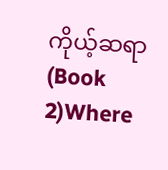ကိုယ့်ဆရာ (Book 2)Where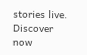stories live. Discover now